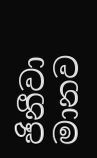ජිනීවා මානව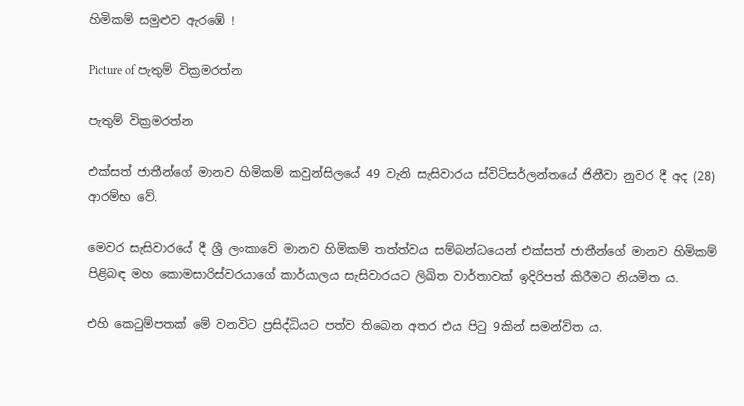හිමිකම් සමුළුව ඇරඹේ !

Picture of පැතුම් වික්‍රමරත්න

පැතුම් වික්‍රමරත්න

එක්සත් ජාතීන්ගේ මානව හිමිකම් කවුන්සිලයේ 49 වැනි සැසිවාරය ස්විට්සර්ලන්තයේ ජිනීවා නුවර දී අද (28) ආරම්භ වේ.

මෙවර සැසිවාරයේ දී ශ්‍රී ලංකාවේ මානව හිමිකම් තත්ත්වය සම්බන්ධයෙන් එක්සත් ජාතීන්ගේ මානව හිමිකම් පිළිබඳ මහ කොමසාරිස්වරයාගේ කාර්යාලය සැසිවාරයට ලිඛිත වාර්තාවක් ඉදිරිපත් කිරීමට නියමිත ය.

එහි කෙටුම්පතක් මේ වනවිට ප්‍රසිද්ධියට පත්ව තිබෙන අතර එය පිටු 9කින් සමන්විත ය.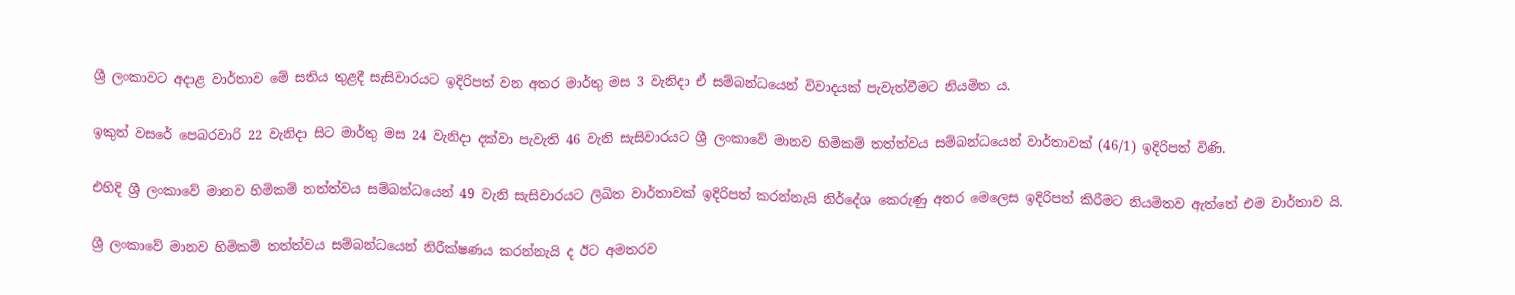ශ්‍රී ලංකාවට අදාළ වාර්තාව මේ සතිය තුළදී සැසිවාරයට ඉදිරිපත් වන අතර මාර්තු මස 3 වැනිදා ඒ සම්බන්ධයෙන් විවාදයක් පැවැත්වීමට නියමිත ය.

ඉකුත් වසරේ පෙබරවාරි 22 වැනිදා සිට මාර්තු මස 24 වැනිදා දක්වා පැවැති 46 වැනි සැසිවාරයට ශ්‍රී ලංකාවේ මානව හිමිකම් තත්ත්වය සම්බන්ධයෙන් වාර්තාවක් (46/1) ඉදිරිපත් විණි.

එහිදි ශ්‍රී ලංකාවේ මානව හිමිකම් තත්ත්වය සම්බන්ධයෙන් 49 වැනි සැසිවාරයට ලිඛිත වාර්තාවක් ඉදිරිපත් කරන්නැයි නිර්දේශ කෙරුණු අතර මෙලෙස ඉදිරිපත් කිරීමට නියමිතව ඇත්තේ එම වාර්තාව යි.

ශ්‍රී ලංකාවේ මානව හිමිකම් තත්ත්වය සම්බන්ධයෙන් නිරීක්ෂණය කරන්නැයි ද ඊට අමතරව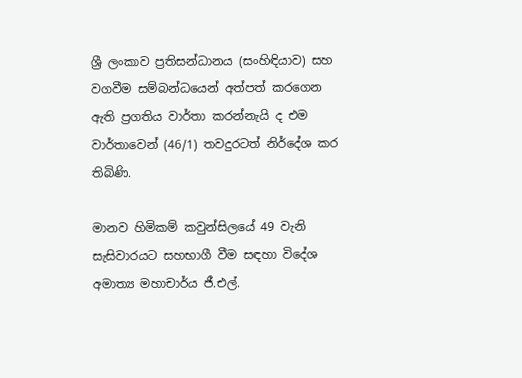ශ්‍රී ලංකාව ප්‍රතිසන්ධානය (සංහිඳියාව) සහ වගවීම සම්බන්ධයෙන් අත්පත් කරගෙන ඇති ප්‍රගතිය වාර්තා කරන්නැයි ද එම වාර්තාවෙන් (46/1) තවදුරටත් නිර්දේශ කර තිබිණි.

මානව හිමිකම් කවුන්සිලයේ 49 වැනි සැසිවාරයට සහභාගී වීම සඳහා විදේශ අමාත්‍ය මහාචාර්ය ජී.එල්.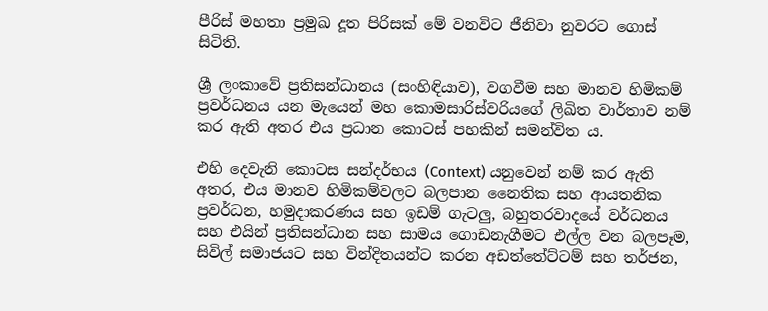පීරිස් මහතා ප්‍රමුඛ දූත පිරිසක් මේ වනවිට ජීනිවා නුවරට ගොස් සිටිති.

ශ්‍රී ලංකාවේ ප්‍රතිසන්ධානය (සංහිඳියාව), වගවීම සහ මානව හිමිකම් ප්‍රවර්ධනය යන මැයෙන් මහ කොමසාරිස්වරියගේ ලිඛිත වාර්තාව නම් කර ඇති අතර එය ප්‍රධාන කොටස් පහකින් සමන්විත ය.

එහි දෙවැනි කොටස සන්දර්භය (Context) යනුවෙන් නම් කර ඇති අතර, එය මානව හිමිකම්වලට බලපාන නෛතික සහ ආයතනික ප්‍රවර්ධන, හමුදාකරණය සහ ඉඩම් ගැටලු, බහුතරවාදයේ වර්ධනය සහ එයින් ප්‍රතිසන්ධාන සහ සාමය ගොඩනැගීමට එල්ල වන බලපෑම, සිවිල් සමාජයට සහ වින්දිතයන්ට කරන අඩත්තේට්ටම් සහ තර්ජන,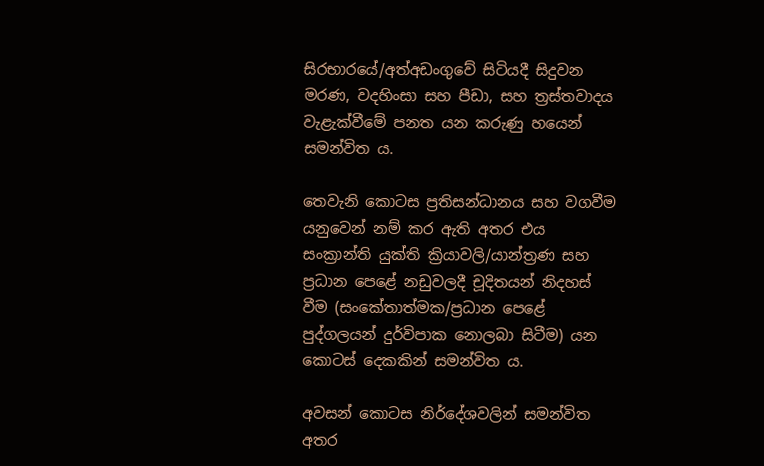සිරභාරයේ/අත්අඩංගුවේ සිටියදී සිදුවන මරණ, වදහිංසා සහ පීඩා, සහ ත්‍රස්තවාදය වැළැක්වීමේ පනත යන කරුණු හයෙන් සමන්විත ය.

තෙවැනි කොටස ප්‍රතිසන්ධානය සහ වගවීම යනුවෙන් නම් කර ඇති අතර එය සංක්‍රාන්ති යුක්ති ක්‍රියාවලි/යාන්ත්‍රණ සහ ප්‍රධාන පෙළේ නඩුවලදී චූදිතයන් නිදහස් වීම (සංකේතාත්මක/ප්‍රධාන පෙළේ පුද්ගලයන් දුර්විපාක නොලබා සිටීම) යන කොටස් දෙකකින් සමන්විත ය.

අවසන් කොටස නිර්දේශවලින් සමන්විත අතර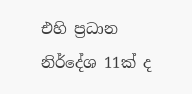එහි ප්‍රධාන නිර්දේශ 11ක් ද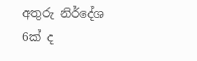අතුරු නිර්දේශ 6ක් ද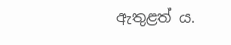ඇතුළත් ය.